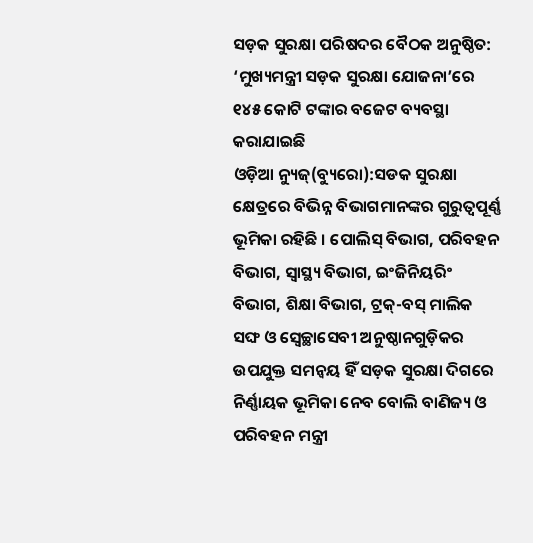ସଡ଼କ ସୁରକ୍ଷା ପରିଷଦର ବୈଠକ ଅନୁଷ୍ଠିତ: ‘ମୁଖ୍ୟମନ୍ତ୍ରୀ ସଡ଼କ ସୁରକ୍ଷା ଯୋଜନା’ରେ ୧୪୫ କୋଟି ଟଙ୍କାର ବଜେଟ ବ୍ୟବସ୍ଥା କରାଯାଇଛି
ଓଡ଼ିଆ ନ୍ୟୁଜ୍(ବ୍ୟୁରୋ):ସଡକ ସୁରକ୍ଷା କ୍ଷେତ୍ରରେ ବିଭିନ୍ନ ବିଭାଗମାନଙ୍କର ଗୁରୁତ୍ୱପୂର୍ଣ୍ଣ ଭୂମିକା ରହିଛି । ପୋଲିସ୍ ବିଭାଗ, ପରିବହନ ବିଭାଗ, ସ୍ୱାସ୍ଥ୍ୟ ବିଭାଗ, ଇଂଜିନିୟରିଂ ବିଭାଗ, ଶିକ୍ଷା ବିଭାଗ, ଟ୍ରକ୍-ବସ୍ ମାଲିକ ସଙ୍ଘ ଓ ସ୍ବେଚ୍ଛାସେବୀ ଅନୁଷ୍ଠାନଗୁଡ଼ିକର ଉପଯୁକ୍ତ ସମନ୍ୱୟ ହିଁ ସଡ଼କ ସୁରକ୍ଷା ଦିଗରେ ନିର୍ଣ୍ଣାୟକ ଭୂମିକା ନେବ ବୋଲି ବାଣିଜ୍ୟ ଓ ପରିବହନ ମନ୍ତ୍ରୀ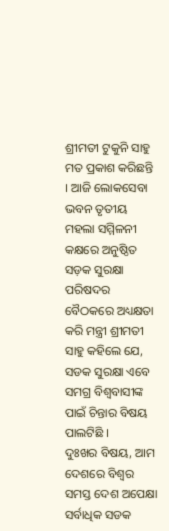ଶ୍ରୀମତୀ ଟୁକୁନି ସାହୁ ମତ ପ୍ରକାଶ କରିଛନ୍ତି । ଆଜି ଲୋକସେବା ଭବନ ତୃତୀୟ ମହଲା ସମ୍ମିଳନୀ କକ୍ଷରେ ଅନୁଷ୍ଠିତ ସଡ଼କ ସୁରକ୍ଷା ପରିଷଦର ବୈଠକରେ ଅଧ୍ୟକ୍ଷତା କରି ମନ୍ତ୍ରୀ ଶ୍ରୀମତୀ ସାହୁ କହିଲେ ଯେ, ସଡକ ସୁରକ୍ଷା ଏବେ ସମଗ୍ର ବିଶ୍ୱବାସୀଙ୍କ ପାଇଁ ଚିନ୍ତାର ବିଷୟ ପାଲଟିଛି ।
ଦୁଃଖର ବିଷୟ, ଆମ ଦେଶରେ ବିଶ୍ୱର ସମସ୍ତ ଦେଶ ଅପେକ୍ଷା ସର୍ବାଧିକ ସଡକ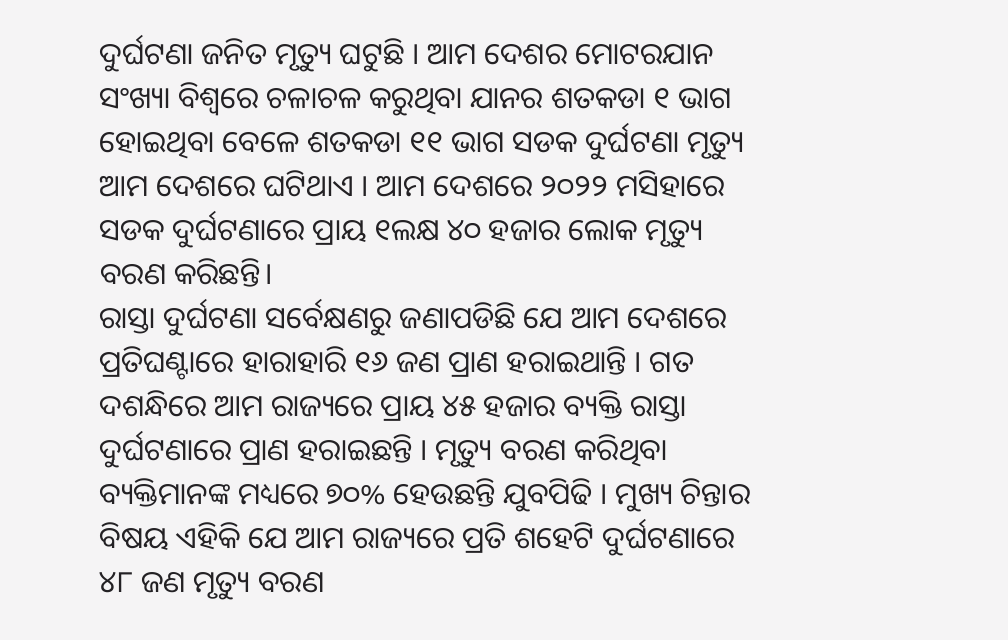ଦୁର୍ଘଟଣା ଜନିତ ମୃତ୍ୟୁ ଘଟୁଛି । ଆମ ଦେଶର ମୋଟରଯାନ ସଂଖ୍ୟା ବିଶ୍ୱରେ ଚଳାଚଳ କରୁଥିବା ଯାନର ଶତକଡା ୧ ଭାଗ ହୋଇଥିବା ବେଳେ ଶତକଡା ୧୧ ଭାଗ ସଡକ ଦୁର୍ଘଟଣା ମୃତ୍ୟୁ ଆମ ଦେଶରେ ଘଟିଥାଏ । ଆମ ଦେଶରେ ୨୦୨୨ ମସିହାରେ ସଡକ ଦୁର୍ଘଟଣାରେ ପ୍ରାୟ ୧ଲକ୍ଷ ୪୦ ହଜାର ଲୋକ ମୃତ୍ୟୁ ବରଣ କରିଛନ୍ତି।
ରାସ୍ତା ଦୁର୍ଘଟଣା ସର୍ବେକ୍ଷଣରୁ ଜଣାପଡିଛି ଯେ ଆମ ଦେଶରେ ପ୍ରତିଘଣ୍ଟାରେ ହାରାହାରି ୧୬ ଜଣ ପ୍ରାଣ ହରାଇଥାନ୍ତି । ଗତ ଦଶନ୍ଧିରେ ଆମ ରାଜ୍ୟରେ ପ୍ରାୟ ୪୫ ହଜାର ବ୍ୟକ୍ତି ରାସ୍ତା ଦୁର୍ଘଟଣାରେ ପ୍ରାଣ ହରାଇଛନ୍ତି । ମୃତ୍ୟୁ ବରଣ କରିଥିବା ବ୍ୟକ୍ତିମାନଙ୍କ ମଧ୍ୟରେ ୭୦% ହେଉଛନ୍ତି ଯୁବପିଢି । ମୁଖ୍ୟ ଚିନ୍ତାର ବିଷୟ ଏହିକି ଯେ ଆମ ରାଜ୍ୟରେ ପ୍ରତି ଶହେଟି ଦୁର୍ଘଟଣାରେ ୪୮ ଜଣ ମୃତ୍ୟୁ ବରଣ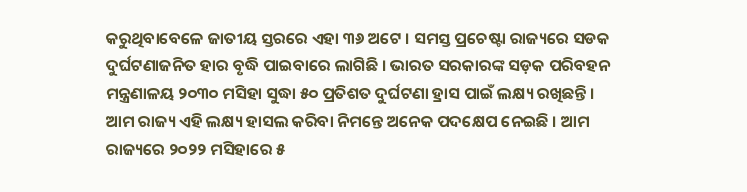କରୁଥିବାବେଳେ ଜାତୀୟ ସ୍ତରରେ ଏହା ୩୬ ଅଟେ । ସମସ୍ତ ପ୍ରଚେଷ୍ଟା ରାଜ୍ୟରେ ସଡକ ଦୁର୍ଘଟଣାଜନିତ ହାର ବୃଦ୍ଧି ପାଇବାରେ ଲାଗିଛି । ଭାରତ ସରକାରଙ୍କ ସଡ଼କ ପରିବହନ ମନ୍ତ୍ରଣାଳୟ ୨୦୩୦ ମସିହା ସୁଦ୍ଧା ୫୦ ପ୍ରତିଶତ ଦୁର୍ଘଟଣା ହ୍ରାସ ପାଇଁ ଲକ୍ଷ୍ୟ ରଖିଛନ୍ତି । ଆମ ରାଜ୍ୟ ଏହି ଲକ୍ଷ୍ୟ ହାସଲ କରିବା ନିମନ୍ତେ ଅନେକ ପଦକ୍ଷେପ ନେଇଛି । ଆମ ରାଜ୍ୟରେ ୨୦୨୨ ମସିହାରେ ୫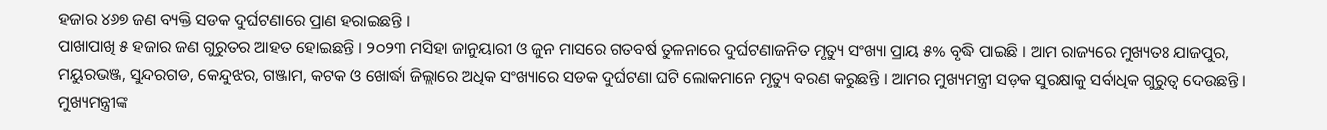ହଜାର ୪୬୭ ଜଣ ବ୍ୟକ୍ତି ସଡକ ଦୁର୍ଘଟଣାରେ ପ୍ରାଣ ହରାଇଛନ୍ତି ।
ପାଖାପାଖି ୫ ହଜାର ଜଣ ଗୁରୁତର ଆହତ ହୋଇଛନ୍ତି । ୨୦୨୩ ମସିହା ଜାନୁୟାରୀ ଓ ଜୁନ ମାସରେ ଗତବର୍ଷ ତୁଳନାରେ ଦୁର୍ଘଟଣାଜନିତ ମୃତ୍ୟୁ ସଂଖ୍ୟା ପ୍ରାୟ ୫% ବୃଦ୍ଧି ପାଇଛି । ଆମ ରାଜ୍ୟରେ ମୁଖ୍ୟତଃ ଯାଜପୁର, ମୟୁରଭଞ୍ଜ, ସୁନ୍ଦରଗଡ, କେନ୍ଦୁଝର, ଗଞ୍ଜାମ, କଟକ ଓ ଖୋର୍ଦ୍ଧା ଜିଲ୍ଲାରେ ଅଧିକ ସଂଖ୍ୟାରେ ସଡକ ଦୁର୍ଘଟଣା ଘଟି ଲୋକମାନେ ମୃତ୍ୟୁ ବରଣ କରୁଛନ୍ତି । ଆମର ମୁଖ୍ୟମନ୍ତ୍ରୀ ସଡ଼କ ସୁରକ୍ଷାକୁ ସର୍ବାଧିକ ଗୁରୁତ୍ୱ ଦେଉଛନ୍ତି । ମୁଖ୍ୟମନ୍ତ୍ରୀଙ୍କ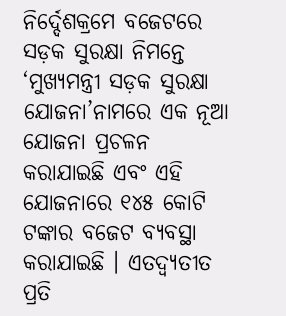ନିର୍ଦ୍ଦେଶକ୍ରମେ ବଜେଟରେ ସଡ଼କ ସୁରକ୍ଷା ନିମନ୍ତେ ‘ମୁଖ୍ୟମନ୍ତ୍ରୀ ସଡ଼କ ସୁରକ୍ଷା ଯୋଜନା’ନାମରେ ଏକ ନୂଆ ଯୋଜନା ପ୍ରଚଳନ କରାଯାଇଛି ଏବଂ ଏହି ଯୋଜନାରେ ୧୪୫ କୋଟି ଟଙ୍କାର ବଜେଟ ବ୍ୟବସ୍ଥା କରାଯାଇଛି । ଏତଦ୍ବ୍ୟତୀତ ପ୍ରତି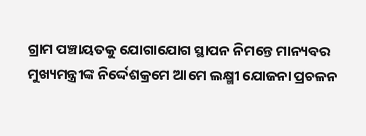ଗ୍ରାମ ପଞ୍ଚାୟତକୁ ଯୋଗାଯୋଗ ସ୍ଥାପନ ନିମନ୍ତେ ମାନ୍ୟବର ମୁଖ୍ୟମନ୍ତ୍ରୀଙ୍କ ନିର୍ଦ୍ଦେଶକ୍ରମେ ଆମେ ଲକ୍ଷ୍ମୀ ଯୋଜନା ପ୍ରଚଳନ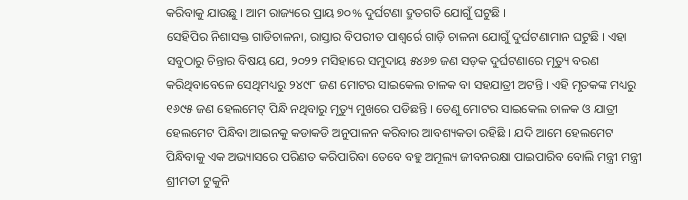କରିବାକୁ ଯାଉଛୁ । ଆମ ରାଜ୍ୟରେ ପ୍ରାୟ ୭୦% ଦୁର୍ଘଟଣା ଦ୍ରୁତଗତି ଯୋଗୁଁ ଘଟୁଛି ।
ସେହିପିର ନିଶାସକ୍ତ ଗାଡିଚାଳନା, ରାସ୍ତାର ବିପରୀତ ପାଶ୍ୱର୍ରେ ଗାଡ଼ି ଚାଳନା ଯୋଗୁଁ ଦୁର୍ଘଟଣାମାନ ଘଟୁଛି । ଏହା ସବୁଠାରୁ ଚିନ୍ତାର ବିଷୟ ଯେ, ୨୦୨୨ ମସିହାରେ ସମୁଦାୟ ୫୪୬୭ ଜଣ ସଡ଼କ ଦୁର୍ଘଟଣାରେ ମୃତ୍ୟୁ ବରଣ କରିଥିବାବେଳେ ସେଥିମଧ୍ୟରୁ ୨୪୯୮ ଜଣ ମୋଟର ସାଇକେଲ ଚାଳକ ବା ସହଯାତ୍ରୀ ଅଟନ୍ତି । ଏହି ମୃତକଙ୍କ ମଧ୍ୟରୁ ୧୬୯୫ ଜଣ ହେଲମେଟ୍ ପିନ୍ଧି ନଥିବାରୁ ମୃତ୍ୟୁ ମୁଖରେ ପଡିଛନ୍ତି । ତେଣୁ ମୋଟର ସାଇକେଲ ଚାଳକ ଓ ଯାତ୍ରୀ ହେଲମେଟ ପିନ୍ଧିବା ଆଇନକୁ କଡାକଡି ଅନୁପାଳନ କରିବାର ଆବଶ୍ୟକତା ରହିଛି । ଯଦି ଆମେ ହେଲମେଟ ପିନ୍ଧିବାକୁ ଏକ ଅଭ୍ୟାସରେ ପରିଣତ କରିପାରିବା ତେବେ ବହୁ ଅମୂଲ୍ୟ ଜୀବନରକ୍ଷା ପାଇପାରିବ ବୋଲି ମନ୍ତ୍ରୀ ମନ୍ତ୍ରୀ ଶ୍ରୀମତୀ ଟୁକୁନି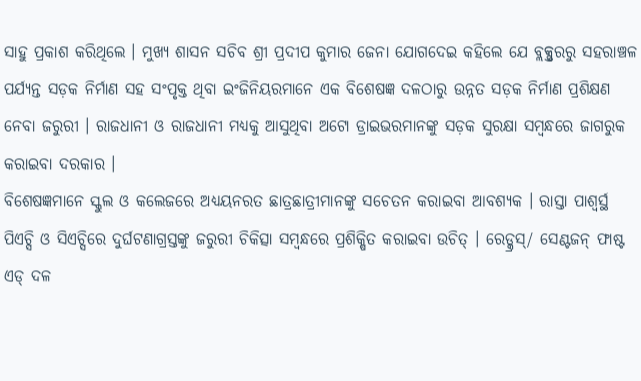ସାହୁ ପ୍ରକାଶ କରିଥିଲେ । ମୁଖ୍ୟ ଶାସନ ସଚିବ ଶ୍ରୀ ପ୍ରଦୀପ କୁମାର ଜେନା ଯୋଗଦେଇ କହିଲେ ଯେ ବ୍ଲକ୍ସ୍ତରରୁ ସହରାଞ୍ଚଳ ପର୍ଯ୍ୟନ୍ତ ସଡ଼କ ନିର୍ମାଣ ସହ ସଂପୃକ୍ତ ଥିବା ଇଂଜିନିୟରମାନେ ଏକ ବିଶେଷଜ୍ଞ ଦଳଠାରୁ ଉନ୍ନତ ସଡ଼କ ନିର୍ମାଣ ପ୍ରଶିକ୍ଷଣ ନେବା ଜରୁରୀ । ରାଜଧାନୀ ଓ ରାଜଧାନୀ ମଧ୍ୟକୁ ଆସୁଥିବା ଅଟୋ ଡ୍ରାଇଭରମାନଙ୍କୁ ସଡ଼କ ସୁରକ୍ଷା ସମ୍ବନ୍ଧରେ ଜାଗରୁକ କରାଇବା ଦରକାର ।
ବିଶେଷଜ୍ଞମାନେ ସ୍କୁଲ ଓ କଲେଜରେ ଅଧ୍ୟୟନରତ ଛାତ୍ରଛାତ୍ରୀମାନଙ୍କୁ ସଚେତନ କରାଇବା ଆବଶ୍ୟକ । ରାସ୍ତା ପାଶ୍ୱର୍ସ୍ଥ ପିଏଚ୍ସି ଓ ସିଏଚ୍ସିରେ ଦୁର୍ଘଟଣାଗ୍ରସ୍ତଙ୍କୁ ଜରୁରୀ ଚିକିତ୍ସା ସମ୍ବନ୍ଧରେ ପ୍ରଶିକ୍ଷିତ କରାଇବା ଉଚିତ୍ । ରେଡ୍କ୍ରସ୍/ ସେଣ୍ଟଜନ୍ ଫାଷ୍ଟ ଏଡ୍ ଦଳ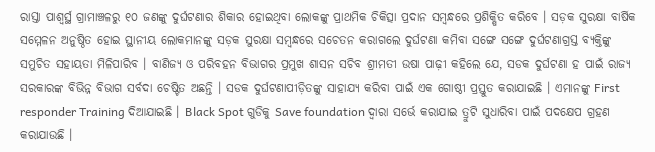ରାସ୍ତା ପାଶ୍ୱର୍ସ୍ଥ ଗ୍ରାମାଞ୍ଚଳରୁ ୧୦ ଜଣଙ୍କୁ ଦୁର୍ଘଟଣାର ଶିକାର ହୋଇଥିବା ଲୋକଙ୍କୁ ପ୍ରାଥମିକ ଚିକିତ୍ସା ପ୍ରଦାନ ସମ୍ବନ୍ଧରେ ପ୍ରଶିକ୍ଷିତ କରିବେ । ସଡ଼କ ସୁରକ୍ଷା ବାର୍ଷିକ ସମ୍ମେଳନ ଅନୁଷ୍ଠିତ ହୋଇ ସ୍ଥାନୀୟ ଲୋକମାନଙ୍କୁ ସଡ଼କ ସୁରକ୍ଷା ସମ୍ବନ୍ଧରେ ସଚେତନ କରାଗଲେ ଦୁର୍ଘଟଣା କମିବା ସଙ୍ଗେ ସଙ୍ଗେ ଦୁର୍ଘଟଣାଗ୍ରସ୍ତ ବ୍ୟକ୍ତିଙ୍କୁ ସମୁଚିତ ସହାୟତା ମିଳିପାରିବ । ବାଣିଜ୍ୟ ଓ ପରିବହନ ବିଭାଗର ପ୍ରମୁଖ ଶାସନ ସଚିବ ଶ୍ରୀମତୀ ଉଷା ପାଢ଼ୀ କହିଲେ ଯେ, ସଡକ ଦୁର୍ଘଟଣା ହ ପାଇଁ ରାଜ୍ୟ ସରକାରଙ୍କ ବିଭିନ୍ନ ବିଭାଗ ସର୍ବଦା ଚେଷ୍ଟିତ ଅଛନ୍ତି । ସଡକ ଦୁର୍ଘଟଣାପୀଡ଼ିତଙ୍କୁ ସାହାଯ୍ୟ କରିବା ପାଇଁ ଏକ ଗୋଷ୍ଠୀ ପ୍ରସ୍ତୁତ କରାଯାଇଛି । ଏମାନଙ୍କୁ First responder Training ଦିଆଯାଇଛି । Black Spot ଗୁଡିକୁ Save foundation ଦ୍ୱାରା ସର୍ଭେ କରାଯାଇ ତ୍ରୁଟି ସୁଧାରିବା ପାଇଁ ପଦକ୍ଷେପ ଗ୍ରହଣ କରାଯାଉଛି ।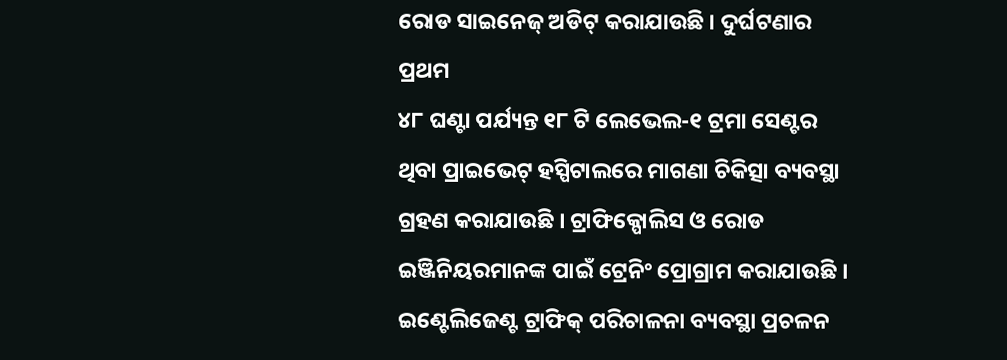ରୋଡ ସାଇନେଜ୍ ଅଡିଟ୍ କରାଯାଉଛି । ଦୁର୍ଘଟଣାର ପ୍ରଥମ
୪୮ ଘଣ୍ଟା ପର୍ଯ୍ୟନ୍ତ ୧୮ ଟି ଲେଭେଲ-୧ ଟ୍ରମା ସେଣ୍ଟର ଥିବା ପ୍ରାଇଭେଟ୍ ହସ୍ପିଟାଲରେ ମାଗଣା ଚିକିତ୍ସା ବ୍ୟବସ୍ଥା ଗ୍ରହଣ କରାଯାଉଛି । ଟ୍ରାଫିକ୍ପୋଲିସ ଓ ରୋଡ ଇଞ୍ଜିନିୟରମାନଙ୍କ ପାଇଁ ଟ୍ରେନିଂ ପ୍ରୋଗ୍ରାମ କରାଯାଉଛି । ଇଣ୍ଟେଲିଜେଣ୍ଟ ଟ୍ରାଫିକ୍ ପରିଚାଳନା ବ୍ୟବସ୍ଥା ପ୍ରଚଳନ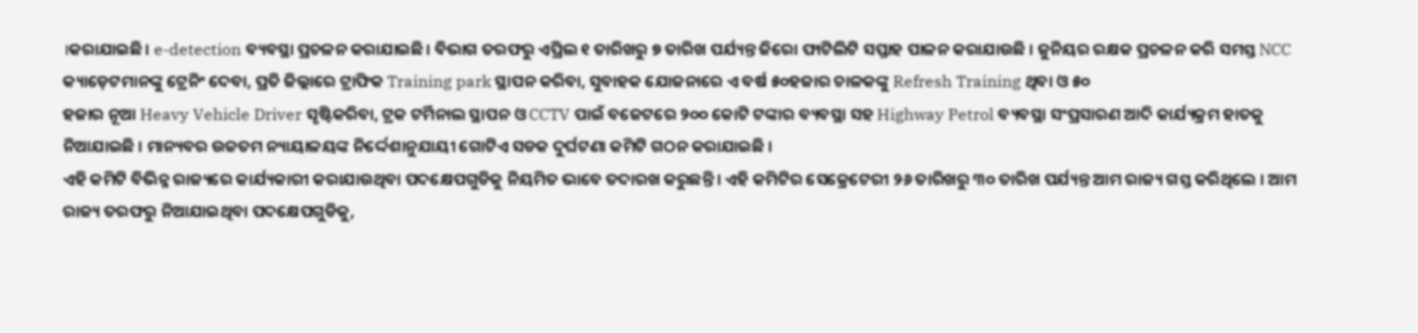।କରାଯାଇଛି । e-detection ବ୍ୟବସ୍ଥା ପ୍ରଚଳନ କରାଯାଇଛି। ବିଭାଗ ତରଫରୁ ଏପ୍ରିଲ ୧ ତାରିଖରୁ ୭ ତାରିଖ ପର୍ଯ୍ୟନ୍ତ ଜିରୋ ଫାଟିଲିଟି ସପ୍ତାହ ପାଳନ କରାଯାଉଛି । ଜୁନିୟର ରକ୍ଷକ ପ୍ରଚଳନ କରି ସମସ୍ତ NCC କ୍ୟାଡ଼େଟମାନଙ୍କୁ ଟ୍ରେନିଂ ଦେବା, ପ୍ରତି ଜିଲ୍ଲାରେ ଟ୍ରାଫିକ Training park ସ୍ଥାପନ କରିବା, ସୁବାହକ ଯୋଜନାରେ ଏ ବର୍ଷ ୫୦ହଜାର ଚାଳକଙ୍କୁ Refresh Training ଥିବା ଓ ୫୦
ହଜାର ନୂଆ Heavy Vehicle Driver ସୃଷ୍ଟିକରିବା, ଟ୍ରକ ଟର୍ମିନାଲ ସ୍ଥାପନ ଓ CCTV ପାଇଁ ବଜେଟରେ ୨୦୦ କୋଟି ଟଙ୍କାର ବ୍ୟବସ୍ଥା ସହ Highway Petrol ବ୍ୟବସ୍ଥା ସଂପ୍ରସାରଣ ଆଦି କାର୍ଯ୍ୟକ୍ରମ ହାତକୁ ନିଆଯାଇଛି । ମାନ୍ୟବର ଉଚ୍ଚତମ ନ୍ୟାୟାଳୟଙ୍କ ନିର୍ଦ୍ଦେଶାନୁଯାୟୀ ଗୋଟିଏ ସଡକ ଦୁର୍ଘଟଣା କମିଟି ଗଠନ କରାଯାଇଛି ।
ଏହି କମିଟି ବିଭିନ୍ନ ରାଜ୍ୟରେ କାର୍ଯ୍ୟକାରୀ କରାଯାଉଥିବା ପଦକ୍ଷେପଗୁଡିକୁ ନିୟମିତ ଭାବେ ତଦାରଖ କରୁଛନ୍ତି । ଏହି କମିଟିର ସେକ୍ରେଟେରୀ ୨୬ ତାରିଖରୁ ୩୦ ତାରିଖ ପର୍ଯ୍ୟନ୍ତ ଆମ ରାଜ୍ୟ ଗସ୍ତ କରିଥିଲେ । ଆମ ରାଜ୍ୟ ତରଫରୁ ନିଆଯାଇଥିବା ପଦକ୍ଷେପଗୁଡିକୁ,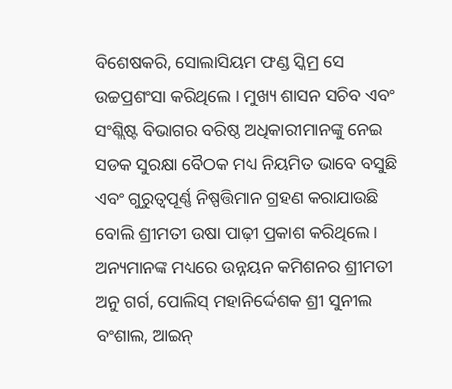ବିଶେଷକରି, ସୋଲାସିୟମ ଫଣ୍ଡ ସ୍କିମ୍ର ସେ ଉଚ୍ଚପ୍ରଶଂସା କରିଥିଲେ । ମୁଖ୍ୟ ଶାସନ ସଚିବ ଏବଂ ସଂଶ୍ଲିଷ୍ଟ ବିଭାଗର ବରିଷ୍ଠ ଅଧିକାରୀମାନଙ୍କୁ ନେଇ ସଡକ ସୁରକ୍ଷା ବୈଠକ ମଧ୍ୟ ନିୟମିତ ଭାବେ ବସୁଛି ଏବଂ ଗୁରୁତ୍ୱପୂର୍ଣ୍ଣ ନିଷ୍ପତ୍ତିମାନ ଗ୍ରହଣ କରାଯାଉଛି ବୋଲି ଶ୍ରୀମତୀ ଉଷା ପାଢ଼ୀ ପ୍ରକାଶ କରିଥିଲେ । ଅନ୍ୟମାନଙ୍କ ମଧ୍ୟରେ ଉନ୍ନୟନ କମିଶନର ଶ୍ରୀମତୀ ଅନୁ ଗର୍ଗ, ପୋଲିସ୍ ମହାନିର୍ଦ୍ଦେଶକ ଶ୍ରୀ ସୁନୀଲ ବଂଶାଲ, ଆଇନ୍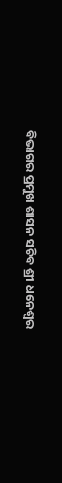ବିଭାଗର ପ୍ରମୁଖ ଶାସନ ସଚିବ ଶ୍ରୀ ଧନେଶ୍ୱର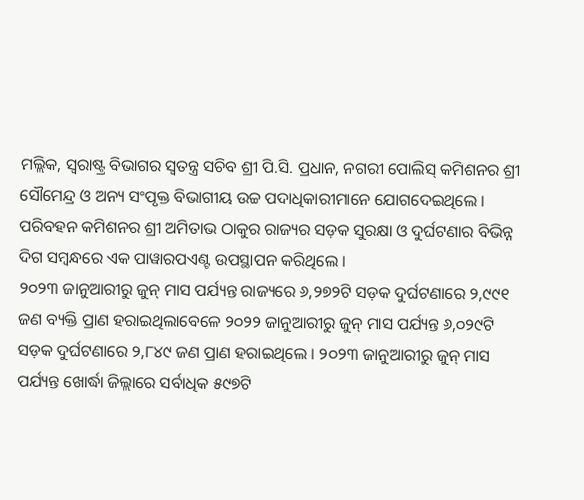ମଲ୍ଲିକ, ସ୍ୱରାଷ୍ଟ୍ର ବିଭାଗର ସ୍ୱତନ୍ତ୍ର ସଚିବ ଶ୍ରୀ ପି.ସି. ପ୍ରଧାନ, ନଗରୀ ପୋଲିସ୍ କମିଶନର ଶ୍ରୀ ସୌମେନ୍ଦ୍ର ଓ ଅନ୍ୟ ସଂପୃକ୍ତ ବିଭାଗୀୟ ଉଚ୍ଚ ପଦାଧିକାରୀମାନେ ଯୋଗଦେଇଥିଲେ । ପରିବହନ କମିଶନର ଶ୍ରୀ ଅମିତାଭ ଠାକୁର ରାଜ୍ୟର ସଡ଼କ ସୁରକ୍ଷା ଓ ଦୁର୍ଘଟଣାର ବିଭିନ୍ନ ଦିଗ ସମ୍ବନ୍ଧରେ ଏକ ପାୱାରପଏଣ୍ଟ ଉପସ୍ଥାପନ କରିଥିଲେ ।
୨୦୨୩ ଜାନୁଆରୀରୁ ଜୁନ୍ ମାସ ପର୍ଯ୍ୟନ୍ତ ରାଜ୍ୟରେ ୬,୨୭୨ଟି ସଡ଼କ ଦୁର୍ଘଟଣାରେ ୨,୯୯୧ ଜଣ ବ୍ୟକ୍ତି ପ୍ରାଣ ହରାଇଥିଲାବେଳେ ୨୦୨୨ ଜାନୁଆରୀରୁ ଜୁନ୍ ମାସ ପର୍ଯ୍ୟନ୍ତ ୬,୦୨୯ଟି ସଡ଼କ ଦୁର୍ଘଟଣାରେ ୨,୮୪୯ ଜଣ ପ୍ରାଣ ହରାଇଥିଲେ । ୨୦୨୩ ଜାନୁଆରୀରୁ ଜୁନ୍ ମାସ ପର୍ଯ୍ୟନ୍ତ ଖୋର୍ଦ୍ଧା ଜିଲ୍ଲାରେ ସର୍ବାଧିକ ୫୯୭ଟି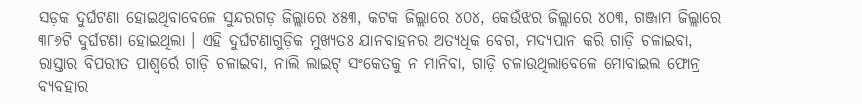ସଡ଼କ ଦୁର୍ଘଟଣା ହୋଇଥିବାବେଳେ ସୁନ୍ଦରଗଡ଼ ଜିଲ୍ଲାରେ ୪୫୩, କଟକ ଜିଲ୍ଲାରେ ୪୦୪, କେଉଁଝର ଜିଲ୍ଲାରେ ୪୦୩, ଗଞ୍ଜାମ ଜିଲ୍ଲାରେ ୩୮୬ଟି ଦୁର୍ଘଟଣା ହୋଇଥିଲା । ଏହି ଦୁର୍ଘଟଣାଗୁଡ଼ିକ ମୁଖ୍ୟତଃ ଯାନବାହନର ଅତ୍ୟଧିକ ବେଗ, ମଦ୍ୟପାନ କରି ଗାଡ଼ି ଚଳାଇବା, ରାସ୍ତାର ବିପରୀତ ପାଶ୍ୱର୍ରେ ଗାଡ଼ି ଚଳାଇବା, ନାଲି ଲାଇଟ୍ ସଂକେତକୁ ନ ମାନିବା, ଗାଡ଼ି ଚଳାଉଥିଲାବେଳେ ମୋବାଇଲ ଫୋନ୍ର ବ୍ୟବହାର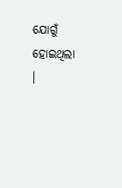ଯୋଗୁଁ ହୋଇଥିଲା ।